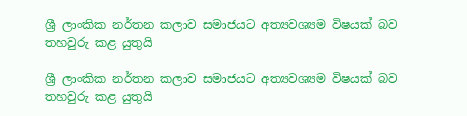ශ්‍රී ලාංකික නර්තන කලාව සමාජයට අත්‍යවශ්‍යම විෂයක් බව තහවුරු කළ යුතුයි

ශ්‍රී ලාංකික නර්තන කලාව සමාජයට අත්‍යවශ්‍යම විෂයක් බව තහවුරු කළ යුතුයි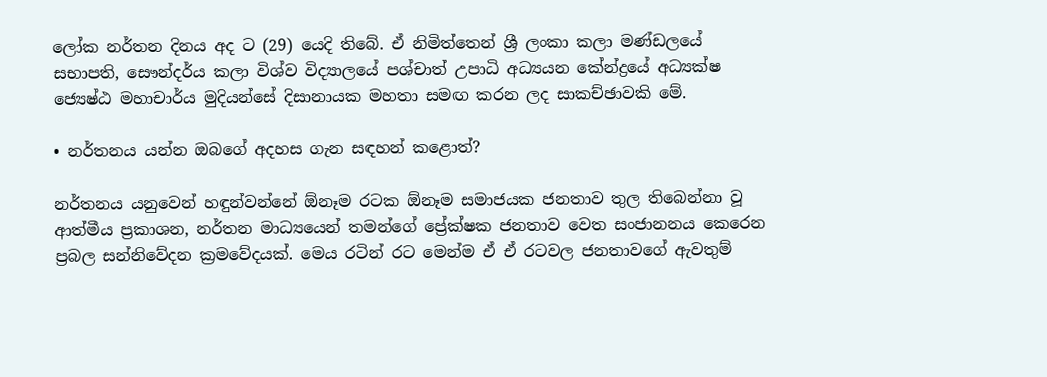ලෝක නර්තන දිනය අද ට (29) යෙදි තිබේ. ඒ නිමිත්තෙන් ශ්‍රී ලංකා කලා මණ්ඩලයේ සභාපති, සෞන්දර්ය කලා විශ්ව විද්‍යාලයේ පශ්චාත් උපාධි අධ්‍යයන කේන්ද්‍රයේ අධ්‍යක්ෂ ජ්‍යෙෂ්ඨ මහාචාර්ය මුදියන්සේ දිසානායක මහතා සමඟ කරන ලද සාකච්ඡාවකි මේ.

• නර්තනය යන්න ඔබගේ අදහස ගැන සඳහන් කළොත්?

නර්තනය යනුවෙන් හඳුන්වන්නේ ඕනෑම රටක ඕනෑම සමාජයක ජනතාව තුල තිබෙන්නා වූ ආත්මීය ප්‍රකාශන, නර්තන මාධ්‍යයෙන් තමන්ගේ ප්‍රේක්ෂක ජනතාව වෙත සංජානනය කෙරෙන ප්‍රබල සන්නිවේදන ක්‍රමවේදයක්. මෙය රටින් රට මෙන්ම ඒ ඒ රටවල ජනතාවගේ ඇවතුම්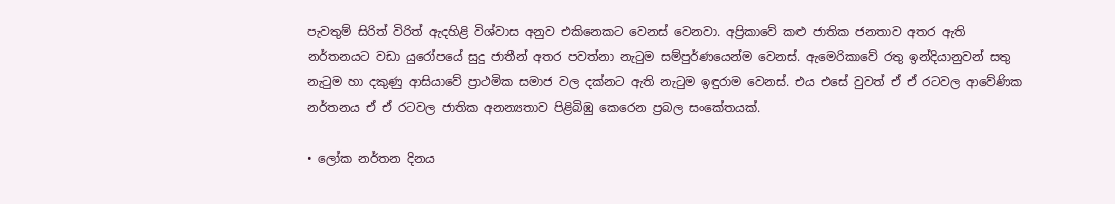පැවතුම් සිරිත් විරිත් ඇදහිළි විශ්වාස අනුව එකිනෙකට වෙනස් වෙනවා. අප්‍රිකාවේ කළු ජාතික ජනතාව අතර ඇති නර්තනයට වඩා යුරෝපයේ සුදු ජාතීන් අතර පවත්නා නැටුම සම්පුර්ණයෙන්ම වෙනස්. ඇමෙරිකාවේ රතු ඉන්දියානුවන් සතු නැටුම හා දකුණු ආසියාවේ ප්‍රාථමික සමාජ වල දක්නට ඇති නැටුම ඉඳුරාම වෙනස්. එය එසේ වුවත් ඒ ඒ රටවල ආවේණික නර්තනය ඒ ඒ රටවල ජාතික අනන්‍යතාව පිළිබිඹු කෙරෙන ප්‍රබල සංකේතයක්.

• ලෝක නර්තන දිනය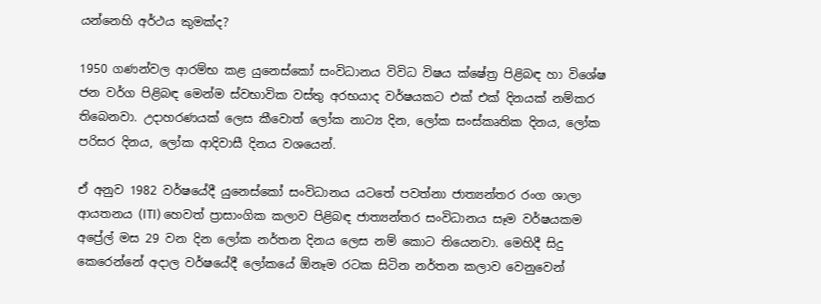යන්නෙහි අර්ථය කුමක්ද?

1950 ගණන්වල ආරම්භ කළ යුනෙස්කෝ සංවිධානය විවිධ විෂය ක්ෂේත්‍ර පිළිබඳ හා විශේෂ ජන වර්ග පිළිබඳ මෙන්ම ස්වභාවික වස්තු අරභයාද වර්ෂයකට එක් එක් දිනයක් නම්කර තිබෙනවා. උදාහරණයක් ලෙස කීවොත් ලෝක නාට්‍ය දින, ලෝක සංස්කෘතික දිනය, ලෝක පරිසර දිනය, ලෝක ආදිවාසී දිනය වශයෙන්.

ඒ අනුව 1982 වර්ෂයේදී යුනෙස්කෝ සංවිධානය යටතේ පවත්නා ජාත්‍යන්තර රංග ශාලා ආයතනය (ITI) හෙවත් ප්‍රාසාංගික කලාව පිළිබඳ ජාත්‍යන්තර සංවිධානය සෑම වර්ෂයකම අප්‍රේල් මස 29 වන දින ලෝක නර්තන දිනය ලෙස නම් කොට තියෙනවා. මෙහිදී සිදු කෙරෙන්නේ අදාල වර්ෂයේදී ලෝකයේ ඕනෑම රටක සිටින නර්තන කලාව වෙනුවෙන්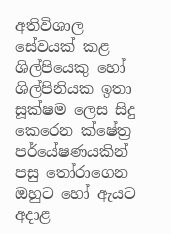අතිවිශාල සේවයක් කළ ශිල්පියෙකු හෝ ශිල්පිනියක ඉතා සූක්ෂම ලෙස සිදු කෙරෙන ක්ෂේත්‍ර පර්යේෂණයකින් පසු තෝරාගෙන ඔහුට හෝ ඇයට අදාළ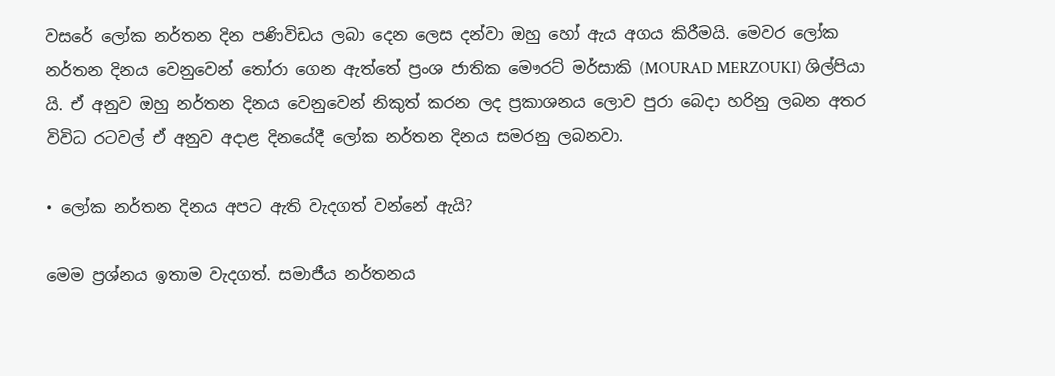වසරේ ලෝක නර්තන දින පණිවිඩය ලබා දෙන ලෙස දන්වා ඔහු හෝ ඇය අගය කිරීමයි. මෙවර ලෝක නර්තන දිනය වෙනුවෙන් තෝරා ගෙන ඇත්තේ ප්‍රංශ ජාතික මෞරට් මර්සාකි (MOURAD MERZOUKI) ශිල්පියා යි. ඒ අනුව ඔහු නර්තන දිනය වෙනුවෙන් නිකුත් කරන ලද ප්‍රකාශනය ලොව පුරා බෙදා හරිනු ලබන අතර විවිධ රටවල් ඒ අනුව අදාළ දිනයේදී ලෝක නර්තන දිනය සමරනු ලබනවා.

• ලෝක නර්තන දිනය අපට ඇති වැදගත් වන්නේ ඇයි?

මෙම ප්‍රශ්නය ඉතාම වැදගත්. සමාජීය නර්තනය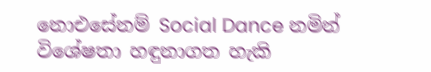නොඑසේනම් Social Dance නමින් විශේෂතා හඳුනාගත හැකි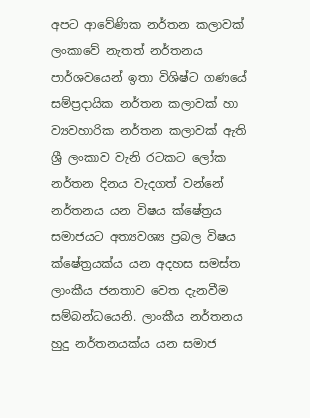අපට ආවේණික නර්තන කලාවක් ලංකාවේ නැතත් නර්තනය පාර්ශවයෙන් ඉතා විශිෂ්ට ගණයේ සම්ප්‍රදායික නර්තන කලාවක් හා ව්‍යවහාරික නර්තන කලාවක් ඇති ශ්‍රී ලංකාව වැනි රටකට ලෝක නර්තන දිනය වැදගත් වන්නේ නර්තනය යන විෂය ක්ෂේත්‍රය සමාජයට අත්‍යවශ්‍ය ප්‍රබල විෂය ක්ෂේත්‍රයක්ය යන අදහස සමස්ත ලාංකීය ජනතාව වෙත දැනවීම සම්බන්ධයෙනි. ලාංකීය නර්තනය හුදු නර්තනයක්ය යන සමාජ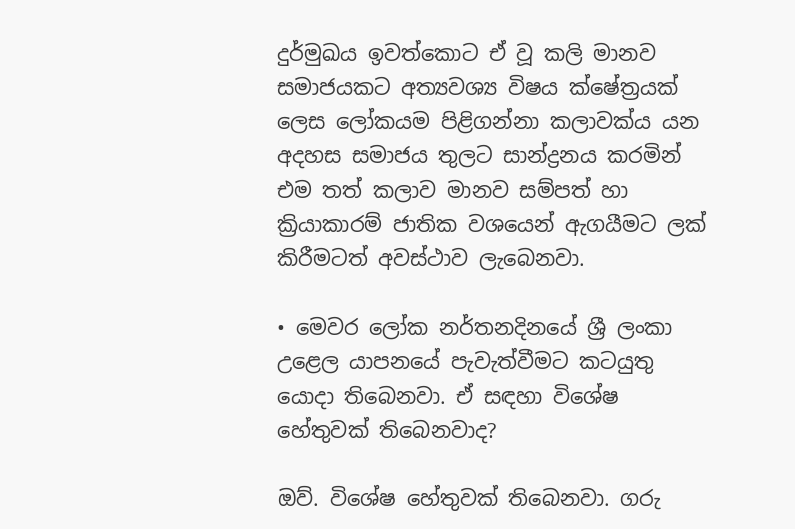දුර්මුඛය ඉවත්කොට ඒ වූ කලි මානව සමාජයකට අත්‍යවශ්‍ය විෂය ක්ෂේත්‍රයක් ලෙස ලෝකයම පිළිගන්නා කලාවක්ය යන අදහස සමාජය තුලට සාන්ද්‍රනය කරමින් එම තත් කලාව මානව සම්පත් හා ක්‍රියාකාරම් ජාතික වශයෙන් ඇගයීමට ලක් කිරීමටත් අවස්ථාව ලැබෙනවා.

• මෙවර ලෝක නර්තනදිනයේ ශ්‍රී ලංකා උළෙල යාපනයේ පැවැත්වීමට කටයුතු යොදා තිබෙනවා. ඒ සඳහා විශේෂ හේතුවක් තිබෙනවාද?

ඔව්. විශේෂ හේතුවක් තිබෙනවා. ගරු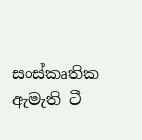සංස්කෘතික ඇමැති ටී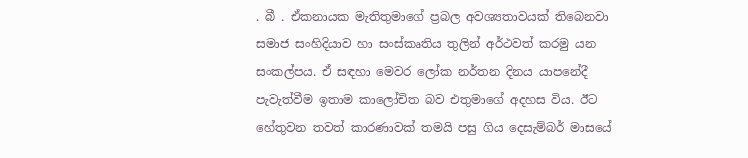. බී . ඒකනායක මැතිතුමාගේ ප්‍රබල අවශ්‍යතාවයක් තිබෙනවා සමාජ සංහිදියාව හා සංස්කෘතිය තුලින් අර්ථවත් කරමු යන සංකල්පය. ඒ සඳහා මෙවර ලෝක නර්තන දිනය යාපනේදී පැවැත්වීම ඉතාම කාලෝචිත බව එතුමාගේ අදහස විය. ඊට හේතුවන තවත් කාරණාවක් තමයි පසු ගිය දෙසැම්බර් මාසයේ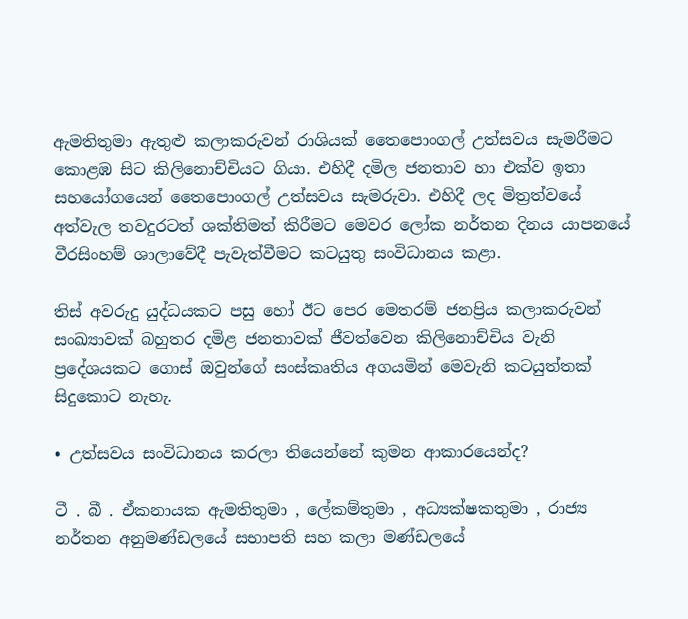ඇමතිතුමා ඇතුළු කලාකරුවන් රාශියක් තෛපොංගල් උත්සවය සැමරීමට කොළඹ සිට කිලිනොච්චියට ගියා. එහිදී දමිල ජනතාව හා එක්ව ඉතා සහයෝගයෙන් තෛපොංගල් උත්සවය සැමරුවා. එහිදී ලද මිත්‍රත්වයේ අත්වැල තවදුරටත් ශක්තිමත් කිරීමට මෙවර ලෝක නර්තන දිනය යාපනයේ වීරසිංහම් ශාලාවේදී පැවැත්වීමට කටයුතු සංවිධානය කළා.

තිස් අවරුදු යුද්ධයකට පසු හෝ ඊට පෙර මෙතරම් ජනප්‍රිය කලාකරුවන් සංඛ්‍යාවක් බහුතර දමිළ ජනතාවක් ජීවත්වෙන කිලිනොච්චිය වැනි ප්‍රදේශයකට ගොස් ඔවුන්ගේ සංස්කෘතිය අගයමින් මෙවැනි කටයුත්තක් සිදුකොට නැහැ.

• උත්සවය සංවිධානය කරලා තියෙන්නේ කුමන ආකාරයෙන්ද?

ටී . බී . ඒකනායක ඇමතිතුමා , ලේකම්තුමා , අධ්‍යක්ෂකතුමා , රාජ්‍ය නර්තන අනුමණ්ඩලයේ සභාපති සහ කලා මණ්ඩලයේ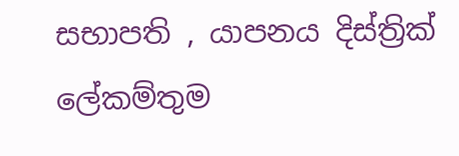සභාපති , යාපනය දිස්ත්‍රික් ලේකම්තුම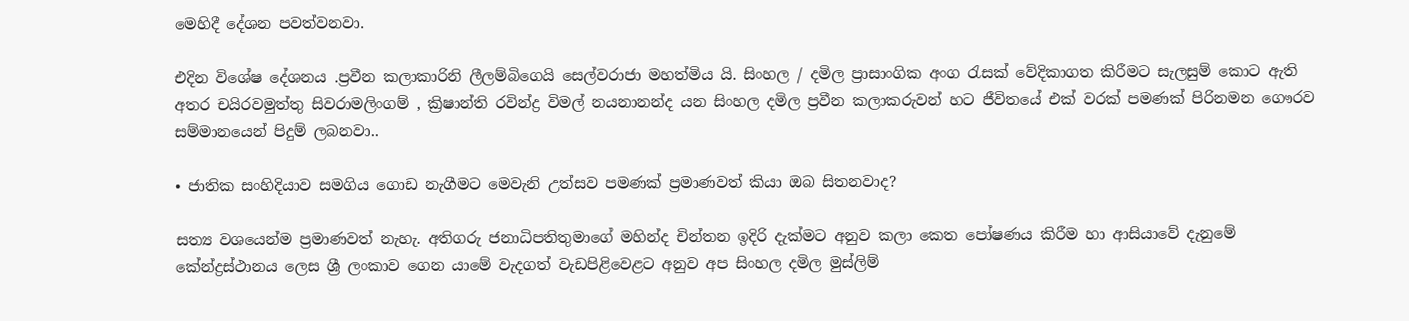මෙහිදී දේශන පවත්වනවා.

එදින විශේෂ දේශනය .ප්‍රවීන කලාකාරිනි ලීලම්බිගෙයි සෙල්වරාජා මහත්මිය යි. සිංහල / දමිල ප්‍රාසාංගික අංග රැසක් වේදිකාගත කිරීමට සැලසුම් කොට ඇති අතර චයිරවමුත්තු සිවරාමලිංගම් , ක්‍රිෂාන්ති රවින්ද්‍ර විමල් නයනානන්ද යන සිංහල දමිල ප්‍රවීන කලාකරුවන් හට ජීවිතයේ එක් වරක් පමණක් පිරිනමන ගෞරව සම්මානයෙන් පිදුම් ලබනවා..

• ජාතික සංහිදියාව සමගිය ගොඩ නැගීමට මෙවැනි උත්සව පමණක් ප්‍රමාණවත් කියා ඔබ සිතනවාද?

සත්‍ය වශයෙන්ම ප්‍රමාණවත් නැහැ. අතිගරු ජනාධිපතිතුමාගේ මහින්ද චින්තන ඉදිරි දැක්මට අනුව කලා කෙත පෝෂණය කිරීම හා ආසියාවේ දැනුමේ කේන්ද්‍රස්ථානය ලෙස ශ්‍රී ලංකාව ගෙන යාමේ වැදගත් වැඩපිළිවෙළට අනුව අප සිංහල දමිල මුස්ලිම්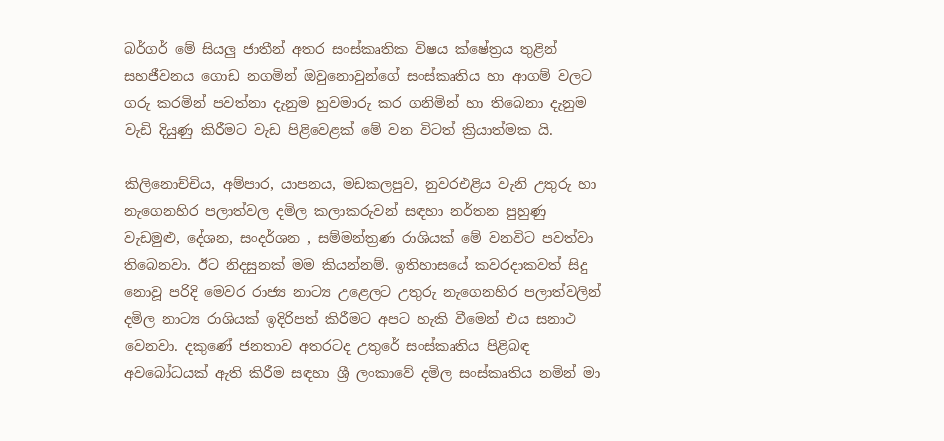බර්ගර් මේ සියලු ජාතීන් අතර සංස්කෘතික විෂය ක්ෂේත්‍රය තුළින් සහජීවනය ගොඩ නගමින් ඔවුනොවුන්ගේ සංස්කෘතිය හා ආගම් වලට ගරු කරමින් පවත්නා දැනුම හුවමාරු කර ගනිමින් හා තිබෙනා දැනුම වැඩි දියුණු කිරීමට වැඩ පිළිවෙළක් මේ වන විටත් ක්‍රියාත්මක යි.

කිලිනොච්චිය, අම්පාර, යාපනය, මඩකලපුව, නුවරඑළිය වැනි උතුරු හා නැගෙනහිර පලාත්වල දමිල කලාකරුවන් සඳහා නර්තන පුහුණු වැඩමුළු, දේශන, සංදර්ශන , සම්මන්ත්‍රණ රාශියක් මේ වනවිට පවත්වා තිබෙනවා. ඊට නිදසුනක් මම කියන්නම්. ඉතිහාසයේ කවරදාකවත් සිදු නොවූ පරිදි මෙවර රාජ්‍ය නාට්‍ය උළෙලට උතුරු නැගෙනහිර පලාත්වලින් දමිල නාට්‍ය රාශියක් ඉදිරිපත් කිරීමට අපට හැකි වීමෙන් එය සනාථ වෙනවා. දකුණේ ජනතාව අතරටද උතුරේ සංස්කෘතිය පිළිබඳ අවබෝධයක් ඇති කිරීම සඳහා ශ්‍රී ලංකාවේ දමිල සංස්කෘතිය නමින් මා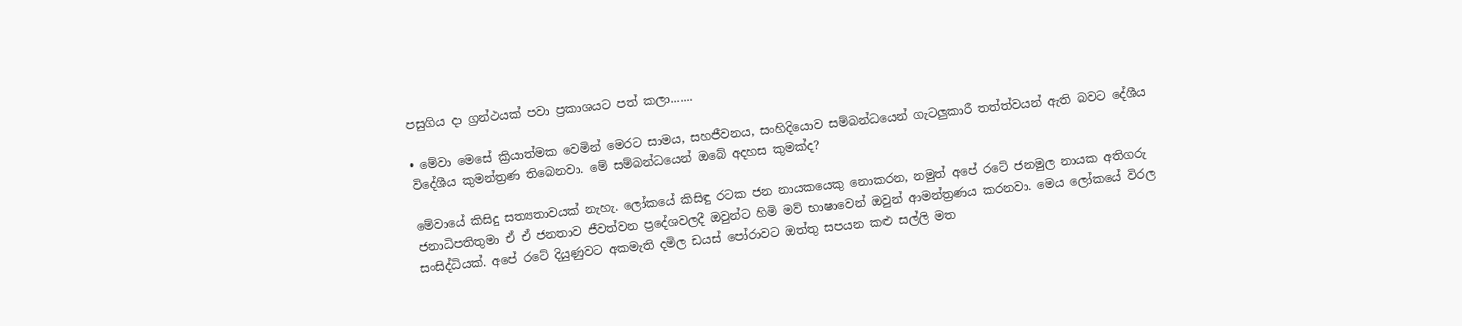පසුගිය දා ග්‍රන්ථයක් පවා ප්‍රකාශයට පත් කලා.......

• මේවා මෙසේ ක්‍රියාත්මක වෙමින් මෙරට සාමය, සහජීවනය, සංහිදියොව සම්බන්ධයෙන් ගැටලුකාරී තත්ත්වයන් ඇති බවට දේශීය විදේශීය කුමන්ත්‍රණ තිබෙනවා. මේ සම්බන්ධයෙන් ඔබේ අදහස කුමක්ද?

මේවායේ කිසිදු සත්‍යතාවයක් නැහැ. ලෝකයේ කිසිඳු රටක ජන නායකයෙකු නොකරන, නමුත් අපේ රටේ ජනමුල නායක අතිගරු ජනාධිපතිතුමා ඒ ඒ ජනතාව ජීවත්වන ප්‍රදේශවලදී ඔවුන්ට හිමි මව් භාෂාවෙන් ඔවුන් ආමන්ත්‍රණය කරනවා. මෙය ලෝකයේ විරල සංසිද්ධියක්. අපේ රටේ දියුණුවට අකමැති දමිල ඩයස් පෝරාවට ඔත්තු සපයන කළු සල්ලි මත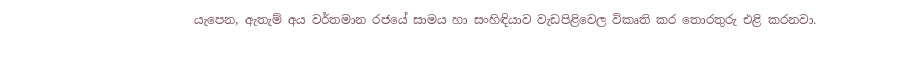යැපෙන, ඇතැම් අය වර්තමාන රජයේ සාමය හා සංහිඳියාව වැඩපිළිවෙල විකෘති කර තොරතුරු එළි කරනවා.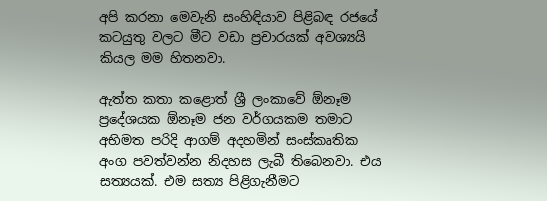අපි කරනා මෙවැනි සංහිඳියාව පිළිබඳ රජයේ කටයුතු වලට මීට වඩා ප්‍රචාරයක් අවශ්‍යයි කියල මම හිතනවා.

ඇත්ත කතා කළොත් ශ්‍රී ලංකාවේ ඕනෑම ප්‍රදේශයක ඕනෑම ජන වර්ගයකම තමාට අභිමත පරිදි ආගම් අදහමින් සංස්කෘතික අංග පවත්වන්න නිදහස ලැබී තිබෙනවා. එය සත්‍යයක්. එම සත්‍ය පිළිගැනීමට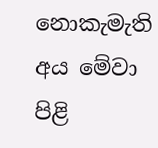නොකැමැති අය මේවා පිළි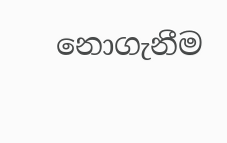නොගැනීම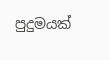පුදුමයක්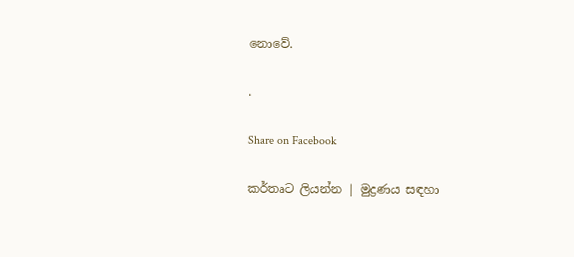නොවේ.

.

Share on Facebook

කර්තෘට ලියන්න | මුද්‍රණය සඳහා